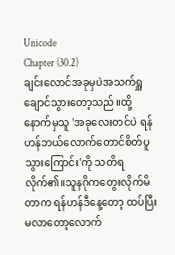Unicode
Chapter (30.2)
ချင်းလောင်အခုမှပဲအသက်ရှူချောင်သွားတော့သည်။ထို့နောက်မှသူ 'အခုလေးတင်ပဲ ရန်ဟန်ဘယ်လောက်တောင်စိတ်ပူသွားကြောင်း'ကို သတိရလိုက်၏။သူနဂိုကတွေးလိုက်မိတာက ရန်ဟန်ဒီနေ့တော့ ထပ်ပြီးမလာတော့လောက်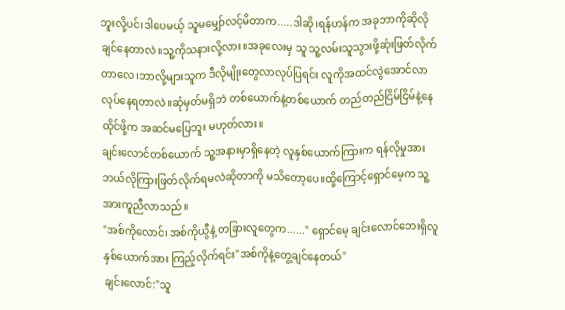ဘူးလို့ပင်၊ဒါပေမယ့် သူမမျှော်လင့်မိတာက.....ဒါဆို၊ရန်ဟန်က အခုဘာကိုဆိုလိုချင်နေတာလဲ။သူ့ကိုသနားလို့လား။အခုလေးမှ သူ သူ့လမ်းသူသွားဖို့ဆုံးဖြတ်လိုက်တာလေ၊ဘာလို့များသူက ဒီလိုမျိုးတွေလာလုပ်ပြရင်း လူကိုအထင်လွဲအောင်လာလုပ်နေရတာလဲ။ဆုံမှတ်မရှိဘဲ တစ်ယောက်နဲ့တစ်ယောက် တည်တည်ငြိမ်ငြိမ်နဲ့နေထိုင်ဖို့က အဆင်မပြေဘူး မဟုတ်လား။
ချင်းလောင်တစ်ယောက် သူ့အနားမှာရှိနေတဲ့ လူနှစ်ယောက်ကြားက ရန်လိုမှုအား ဘယ်လိုကြားဖြတ်လိုက်ရမလဲဆိုတာကို မသိတော့ပေ။ထို့ကြောင့်ရှောင်မေ့က သူ့အားကူညီလာသည်။
"အစ်ကိုလောင်၊ အစ်ကိုယွီနဲ့ တခြားလူတွေက......" ရှောင်မေ့ ချင်းလောင်ဘေးရှိလူနှစ်ယောက်အား ကြည့်လိုက်ရင်း"အစ်ကိုနဲ့တွေ့ချင်နေတယ်"
ချင်းလောင်:"သူ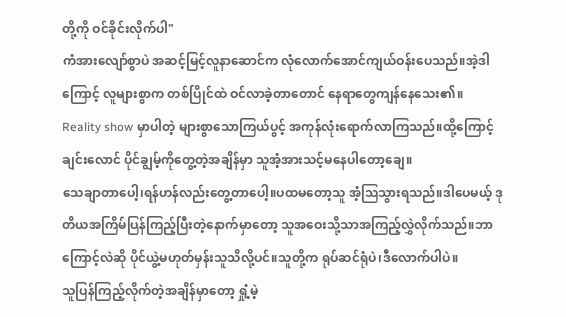တို့ကို ဝင်ခိုင်းလိုက်ပါ"
ကံအားလျော်စွာပဲ အဆင့်မြင့်လူနာဆောင်က လုံလောက်အောင်ကျယ်ဝန်းပေသည်။အဲ့ဒါကြောင့် လူများစွာက တစ်ပြိုင်ထဲ ဝင်လာခဲ့တာတောင် နေရာတွေကျန်နေသေး၏။
Reality show မှာပါတဲ့ များစွာသောကြယ်ပွင့် အကုန်လုံးရောက်လာကြသည်။ထို့ကြောင့် ချင်းလောင် ပိုင်ချွမ့်ကိုတွေ့တဲ့အချိန်မှာ သူအံ့အားသင့်မနေပါတော့ချေ။
သေချာတာပေါ့၊ရန်ဟန်လည်းတွေ့တာပေါ့။ပထမတော့သူ အံ့ဩသွားရသည်။ဒါပေမယ့် ဒုတိယအကြိမ်ပြန်ကြည့်ပြီးတဲ့နောက်မှာတော့ သူအဝေးသို့သာအကြည့်လွှဲလိုက်သည်။ဘာကြောင့်လဲဆို ပိုင်ယွဲ့မဟုတ်မှန်းသူသိလို့ပင်။သူတို့က ရုပ်ဆင်ရုံပဲ၊ဒီလောက်ပါပဲ။
သူပြန်ကြည့်လိုက်တဲ့အချိန်မှာတော့ ရှုံ့မဲ့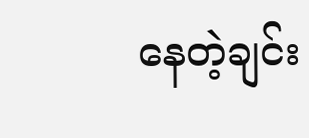နေတဲ့ချင်း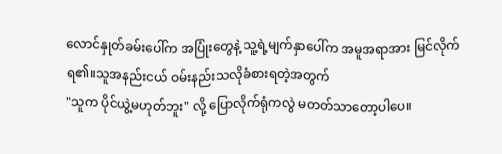လောင်နှုတ်ခမ်းပေါ်က အပြုံးတွေနဲ့ သူ့ရဲ့မျက်နှာပေါ်က အမူအရာအား မြင်လိုက်ရ၏။သူအနည်းငယ် ဝမ်းနည်းသလိုခံစားရတဲ့အတွက်
"သူက ပိုင်ယွဲ့မဟုတ်ဘူး" လို့ ပြောလိုက်ရုံကလွဲ မတတ်သာတော့ပါပေ။